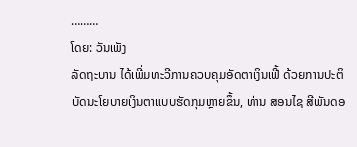………
ໂດຍ: ວັນເພັງ
ລັດຖະບານ ໄດ້ເພີ່ມທະວີການຄວບຄຸມອັດຕາເງິນເຟີ້ ດ້ວຍການປະຕິບັດນະໂຍບາຍເງິນຕາແບບຮັດກຸມຫຼາຍຂຶ້ນ, ທ່ານ ສອນໄຊ ສີພັນດອ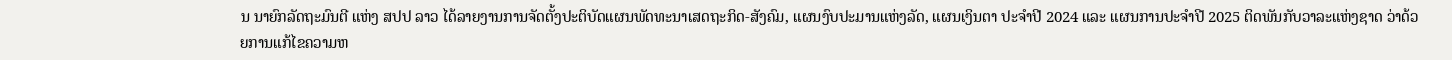ນ ນາຍົກລັດຖະມົນຕີ ແຫ່ງ ສປປ ລາວ ໄດ້ລາຍງານການຈັດຕັ້ງປະຕິບັດແຜນພັດທະນາເສດຖະກິດ-ສັງຄົມ, ແຜນງົບປະມານແຫ່ງລັດ, ແຜນເງິນຕາ ປະຈໍາປີ 2024 ແລະ ແຜນການປະຈໍາປີ 2025 ຕິດພັນກັບວາລະແຫ່ງຊາດ ວ່າດ້ວຍການແກ້ໄຂຄວາມຫ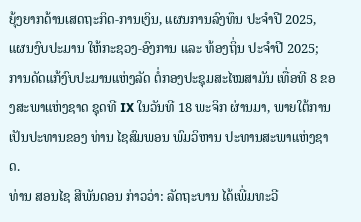ຍຸ້ງຍາກດ້ານເສດຖະກິດ-ການເງິນ, ແຜນການລົງທຶນ ປະຈໍາປີ 2025, ແຜນງົບປະມານ ໃຫ້ກະຊວງ-ອົງການ ແລະ ທ້ອງຖິ່ນ ປະຈໍາປີ 2025; ການດັດແກ້ງົບປະມານແຫ່ງລັດ ຕໍ່ກອງປະຊຸມສະໄໝສາມັນ ເທື່ອທີ 8 ຂອງສະພາແຫ່ງຊາດ ຊຸດທີ IX ໃນວັນທີ 18 ພະຈິກ ຜ່ານມາ, ພາຍໃຕ້ການເປັນປະທານຂອງ ທ່ານ ໄຊສົມພອນ ພົມວິຫານ ປະທານສະພາແຫ່ງຊາດ.
ທ່ານ ສອນໄຊ ສີພັນດອນ ກ່າວວ່າ: ລັດຖະບານ ໄດ້ເພີ່ມທະວີ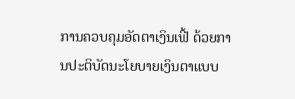ການຄວບຄຸມອັດຕາເງິນເຟີ້ ດ້ວຍການປະຕິບັດນະໂຍບາຍເງິນຕາແບບ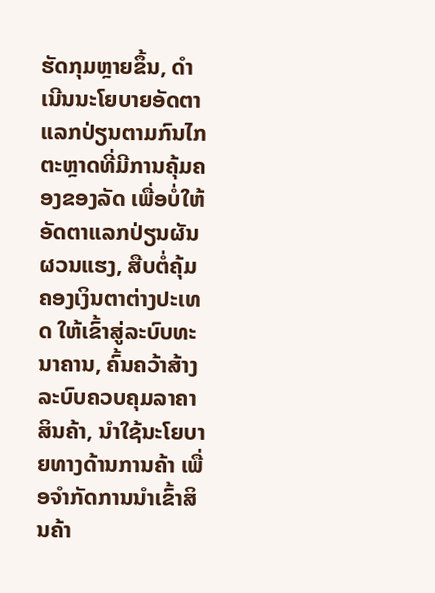ຮັດກຸມຫຼາຍຂຶ້ນ, ດໍາເນີນນະໂຍບາຍອັດຕາແລກປ່ຽນຕາມກົນໄກຕະຫຼາດທີ່ມີການຄຸ້ມຄອງຂອງລັດ ເພື່ອບໍ່ໃຫ້ອັດຕາແລກປ່ຽນຜັນຜວນແຮງ, ສືບຕໍ່ຄຸ້ມຄອງເງິນຕາຕ່າງປະເທດ ໃຫ້ເຂົ້າສູ່ລະບົບທະນາຄານ, ຄົ້ນຄວ້າສ້າງລະບົບຄວບຄຸມລາຄາສິນຄ້າ, ນໍາໃຊ້ນະໂຍບາຍທາງດ້ານການຄ້າ ເພື່ອຈໍາກັດການນໍາເຂົ້າສິນຄ້າ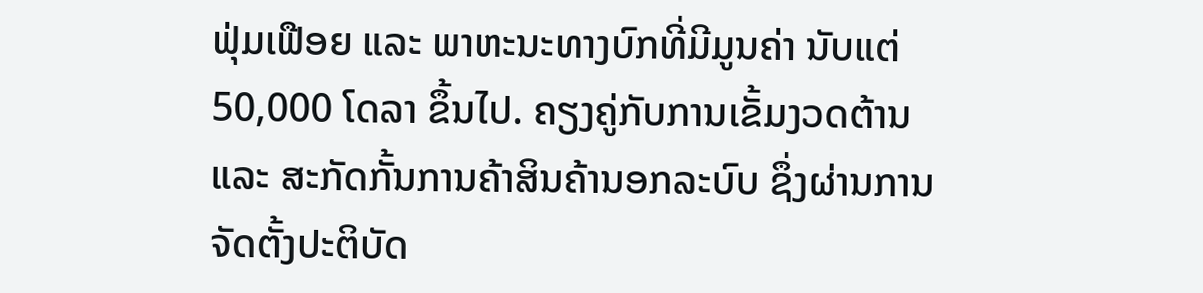ຟຸ່ມເຟືອຍ ແລະ ພາຫະນະທາງບົກທີ່ມີມູນຄ່າ ນັບແຕ່ 50,000 ໂດລາ ຂຶ້ນໄປ. ຄຽງຄູ່ກັບການເຂັ້ມງວດຕ້ານ ແລະ ສະກັດກັ້ນການຄ້າສິນຄ້ານອກລະບົບ ຊຶ່ງຜ່ານການຈັດຕັ້ງປະຕິບັດ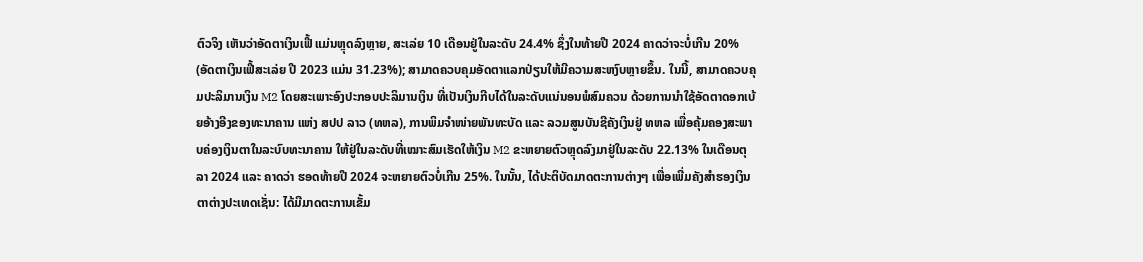ຕົວຈິງ ເຫັນວ່າອັດຕາເງິນເຟີ້ ແມ່ນຫຼຸດລົງຫຼາຍ, ສະເລ່ຍ 10 ເດືອນຢູ່ໃນລະດັບ 24.4% ຊຶ່ງໃນທ້າຍປີ 2024 ຄາດວ່າຈະບໍ່ເກີນ 20% (ອັດຕາເງິນເຟີ້ສະເລ່ຍ ປີ 2023 ແມ່ນ 31.23%); ສາມາດຄວບຄຸມອັດຕາແລກປ່ຽນໃຫ້ມີຄວາມສະຫງົບຫຼາຍຂຶ້ນ. ໃນນີ້, ສາມາດຄວບຄຸມປະລິມານເງິນ M2 ໂດຍສະເພາະອົງປະກອບປະລິມານເງິນ ທີ່ເປັນເງິນກີບໄດ້ໃນລະດັບແນ່ນອນພໍສົມຄວນ ດ້ວຍການນໍາໃຊ້ອັດຕາດອກເບ້ຍອ້າງອີງຂອງທະນາຄານ ແຫ່ງ ສປປ ລາວ (ທຫລ), ການພິມຈຳໜ່າຍພັນທະບັດ ແລະ ລວມສູນບັນຊີຄັງເງິນຢູ່ ທຫລ ເພື່ອຄຸ້ມຄອງສະພາບຄ່ອງເງິນຕາໃນລະບົບທະນາຄານ ໃຫ້ຢູ່ໃນລະດັບທີ່ເໝາະສົມເຮັດໃຫ້ເງິນ M2 ຂະຫຍາຍຕົວຫຼຸດລົງມາຢູ່ໃນລະດັບ 22.13% ໃນເດືອນຕຸລາ 2024 ແລະ ຄາດວ່າ ຮອດທ້າຍປີ 2024 ຈະຫຍາຍຕົວບໍ່ເກີນ 25%. ໃນນັ້ນ, ໄດ້ປະຕິບັດມາດຕະການຕ່າງໆ ເພື່ອເພີ່ມຄັງສໍາຮອງເງິນຕາຕ່າງປະເທດເຊັ່ນ: ໄດ້ມີມາດຕະການເຂັ້ມ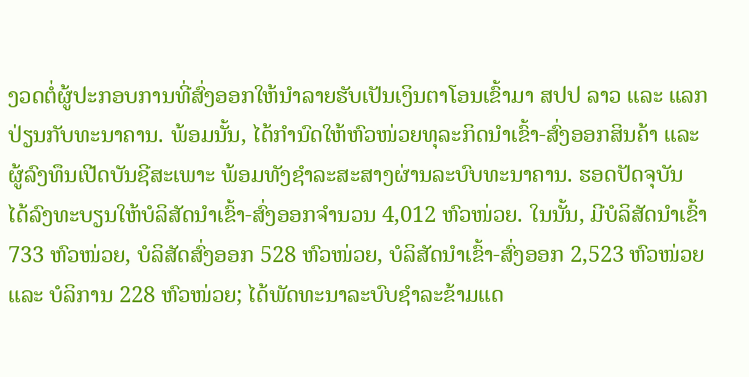ງວດຕໍ່ຜູ້ປະກອບການທີ່ສົ່ງອອກໃຫ້ນໍາລາຍຮັບເປັນເງິນຕາໂອນເຂົ້າມາ ສປປ ລາວ ແລະ ແລກປ່ຽນກັບທະນາຄານ. ພ້ອມນັ້ນ, ໄດ້ກຳນົດໃຫ້ຫົວໜ່ວຍທຸລະກິດນໍາເຂົ້າ-ສົ່ງອອກສິນຄ້າ ແລະ ຜູ້ລົງທຶນເປີດບັນຊີສະເພາະ ພ້ອມທັງຊໍາລະສະສາງຜ່ານລະບົບທະນາຄານ. ຮອດປັດຈຸບັນ ໄດ້ລົງທະບຽນໃຫ້ບໍລິສັດນໍາເຂົ້າ-ສົ່ງອອກຈໍານວນ 4,012 ຫົວໜ່ວຍ. ໃນນັ້ນ, ມີບໍລິສັດນໍາເຂົ້າ 733 ຫົວໜ່ວຍ, ບໍລິສັດສົ່ງອອກ 528 ຫົວໜ່ວຍ, ບໍລິສັດນໍາເຂົ້າ-ສົ່ງອອກ 2,523 ຫົວໜ່ວຍ ແລະ ບໍລິການ 228 ຫົວໜ່ວຍ; ໄດ້ພັດທະນາລະບົບຊຳລະຂ້າມແດ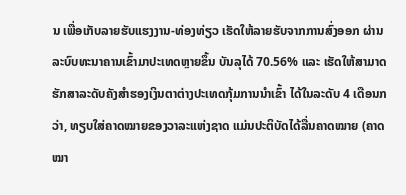ນ ເພື່ອເກັບລາຍຮັບແຮງງານ-ທ່ອງທ່ຽວ ເຮັດໃຫ້ລາຍຮັບຈາກການສົ່ງອອກ ຜ່ານລະບົບທະນາຄານເຂົ້າມາປະເທດຫຼາຍຂຶ້ນ ບັນລຸໄດ້ 70.56% ແລະ ເຮັດໃຫ້ສາມາດຮັກສາລະດັບຄັງສໍາຮອງເງິນຕາຕ່າງປະເທດກຸ້ມການນໍາເຂົ້າ ໄດ້ໃນລະດັບ 4 ເດືອນກວ່າ, ທຽບໃສ່ຄາດໝາຍຂອງວາລະແຫ່ງຊາດ ແມ່ນປະຕິບັດໄດ້ລື່ນຄາດໝາຍ (ຄາດໝາ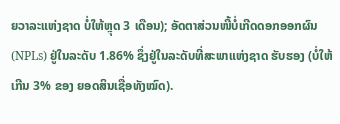ຍວາລະແຫ່ງຊາດ ບໍ່ໃຫ້ຫຼຸດ 3 ເດືອນ); ອັດຕາສ່ວນໜີ້ບໍ່ເກີດດອກອອກຜົນ (NPLs) ຢູ່ໃນລະດັບ 1.86% ຊຶ່ງຢູ່ໃນລະດັບທີ່ສະພາແຫ່ງຊາດ ຮັບຮອງ (ບໍ່ໃຫ້ເກີນ 3% ຂອງ ຍອດສິນເຊື່ອທັງໝົດ).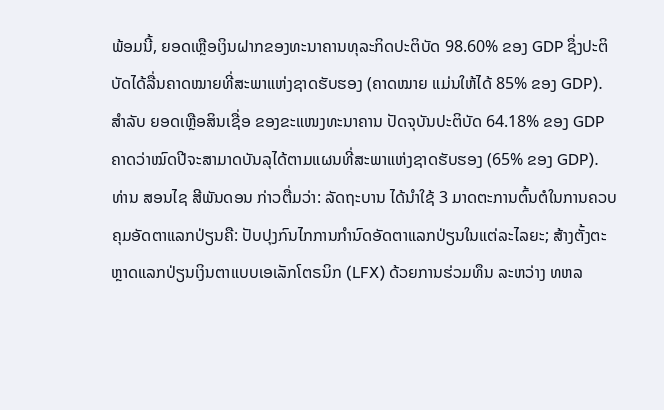ພ້ອມນີ້, ຍອດເຫຼືອເງິນຝາກຂອງທະນາຄານທຸລະກິດປະຕິບັດ 98.60% ຂອງ GDP ຊຶ່ງປະຕິບັດໄດ້ລື່ນຄາດໝາຍທີ່ສະພາແຫ່ງຊາດຮັບຮອງ (ຄາດໝາຍ ແມ່ນໃຫ້ໄດ້ 85% ຂອງ GDP). ສໍາລັບ ຍອດເຫຼືອສິນເຊື່ອ ຂອງຂະແໜງທະນາຄານ ປັດຈຸບັນປະຕິບັດ 64.18% ຂອງ GDP ຄາດວ່າໝົດປີຈະສາມາດບັນລຸໄດ້ຕາມແຜນທີ່ສະພາແຫ່ງຊາດຮັບຮອງ (65% ຂອງ GDP).
ທ່ານ ສອນໄຊ ສີພັນດອນ ກ່າວຕື່ມວ່າ: ລັດຖະບານ ໄດ້ນໍາໃຊ້ 3 ມາດຕະການຕົ້ນຕໍໃນການຄວບຄຸມອັດຕາແລກປ່ຽນຄື: ປັບປຸງກົນໄກການກໍານົດອັດຕາແລກປ່ຽນໃນແຕ່ລະໄລຍະ; ສ້າງຕັ້ງຕະຫຼາດແລກປ່ຽນເງິນຕາແບບເອເລັກໂຕຣນິກ (LFX) ດ້ວຍການຮ່ວມທຶນ ລະຫວ່າງ ທຫລ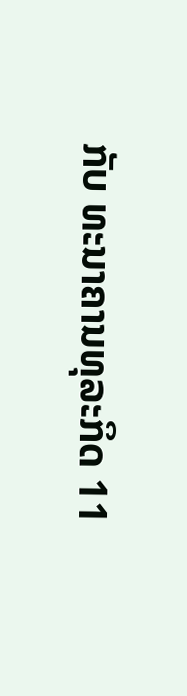ກັບ ທະນາຄານທຸລະກິດ 11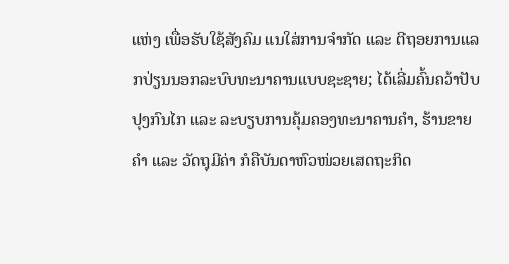ແຫ່ງ ເພື່ອຮັບໃຊ້ສັງຄົມ ແນໃສ່ການຈໍາກັດ ແລະ ຕີຖອຍການແລກປ່ຽນນອກລະບົບທະນາຄານແບບຊະຊາຍ; ໄດ້ເລີ່ມຄົ້ນຄວ້າປັບປຸງກົນໄກ ແລະ ລະບຽບການຄຸ້ມຄອງທະນາຄານຄໍາ, ຮ້ານຂາຍຄໍາ ແລະ ວັດຖຸມີຄ່າ ກໍຄືບັນດາຫົວໜ່ວຍເສດຖະກິດ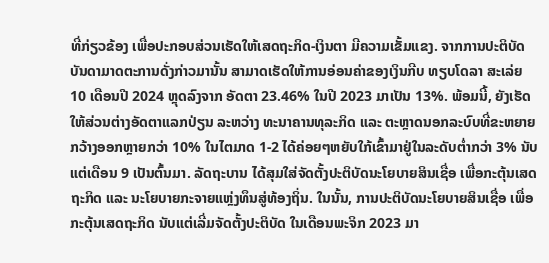ທີ່ກ່ຽວຂ້ອງ ເພື່ອປະກອບສ່ວນເຮັດໃຫ້ເສດຖະກິດ-ເງິນຕາ ມີຄວາມເຂັ້ມແຂງ. ຈາກການປະຕິບັດບັນດາມາດຕະການດັ່ງກ່າວມານັ້ນ ສາມາດເຮັດໃຫ້ການອ່ອນຄ່າຂອງເງິນກີບ ທຽບໂດລາ ສະເລ່ຍ 10 ເດືອນປີ 2024 ຫຼຸດລົງຈາກ ອັດຕາ 23.46% ໃນປີ 2023 ມາເປັນ 13%. ພ້ອມນີ້, ຍັງເຮັດໃຫ້ສ່ວນຕ່າງອັດຕາແລກປ່ຽນ ລະຫວ່າງ ທະນາຄານທຸລະກິດ ແລະ ຕະຫຼາດນອກລະບົບທີ່ຂະຫຍາຍກວ້າງອອກຫຼາຍກວ່າ 10% ໃນໄຕມາດ 1-2 ໄດ້ຄ່ອຍໆຫຍັບໃກ້ເຂົ້າມາຢູ່ໃນລະດັບຕໍ່າກວ່າ 3% ນັບແຕ່ເດືອນ 9 ເປັນຕົ້ນມາ. ລັດຖະບານ ໄດ້ສຸມໃສ່ຈັດຕັ້ງປະຕິບັດນະໂຍບາຍສິນເຊື່ອ ເພື່ອກະຕຸ້ນເສດຖະກິດ ແລະ ນະໂຍບາຍກະຈາຍແຫຼ່ງທຶນສູ່ທ້ອງຖິ່ນ. ໃນນັ້ນ, ການປະຕິບັດນະໂຍບາຍສິນເຊື່ອ ເພື່ອກະຕຸ້ນເສດຖະກິດ ນັບແຕ່ເລີ່ມຈັດຕັ້ງປະຕິບັດ ໃນເດືອນພະຈິກ 2023 ມາ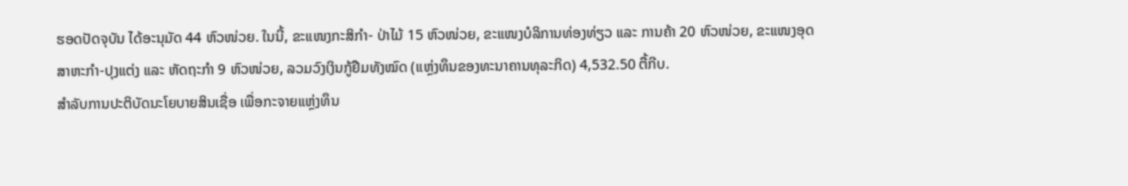ຮອດປັດຈຸບັນ ໄດ້ອະນຸມັດ 44 ຫົວໜ່ວຍ. ໃນນີ້, ຂະແໜງກະສິກຳ- ປ່າໄມ້ 15 ຫົວໜ່ວຍ, ຂະແໜງບໍລິການທ່ອງທ່ຽວ ແລະ ການຄ້າ 20 ຫົວໜ່ວຍ, ຂະແໜງອຸດສາຫະກໍາ-ປຸງແຕ່ງ ແລະ ຫັດຖະກໍາ 9 ຫົວໜ່ວຍ, ລວມວົງເງິນກູ້ຢືມທັງໝົດ (ແຫຼ່ງທຶນຂອງທະນາຄານທຸລະກິດ) 4,532.50 ຕື້ກີບ.
ສໍາລັບການປະຕິບັດນະໂຍບາຍສິນເຊື່ອ ເພື່ອກະຈາຍແຫຼ່ງທຶນ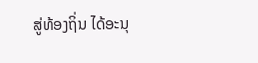ສູ່ທ້ອງຖິ່ນ ໄດ້ອະນຸ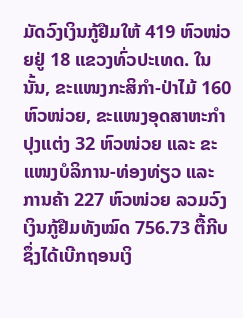ມັດວົງເງິນກູ້ຢືມໃຫ້ 419 ຫົວໜ່ວຍຢູ່ 18 ແຂວງທົ່ວປະເທດ. ໃນນັ້ນ, ຂະແໜງກະສິກຳ-ປ່າໄມ້ 160 ຫົວໜ່ວຍ, ຂະແໜງອຸດສາຫະກຳປຸງແຕ່ງ 32 ຫົວໜ່ວຍ ແລະ ຂະແໜງບໍລິການ-ທ່ອງທ່ຽວ ແລະ ການຄ້າ 227 ຫົວໜ່ວຍ ລວມວົງເງິນກູ້ຢືມທັງໝົດ 756.73 ຕື້ກີບ ຊຶ່ງໄດ້ເບີກຖອນເງິ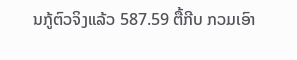ນກູ້ຕົວຈິງແລ້ວ 587.59 ຕື້ກີບ ກວມເອົາ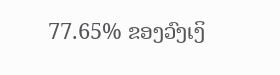77.65% ຂອງວົງເງິ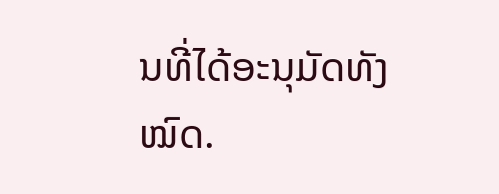ນທີ່ໄດ້ອະນຸມັດທັງໝົດ.